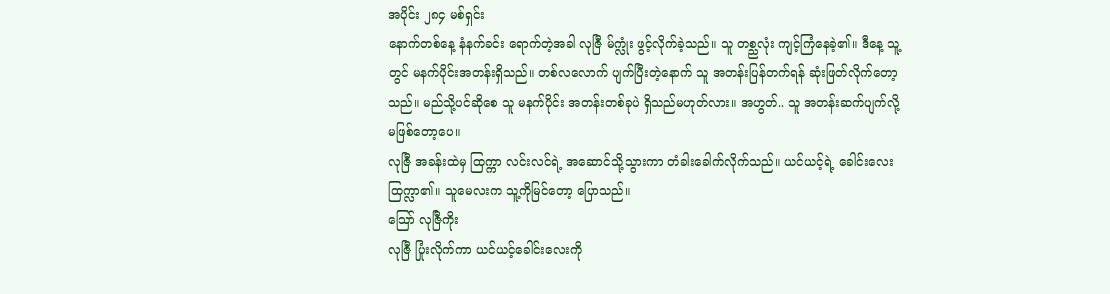အပိုင်း ၂၈၄ မစ်ရှင်း
နောက်တစ်နေ့ နံနက်ခင်း ရောက်တဲ့အခါ လုဇြီ မ်က္လုံး ဖွင့်လိုက်ခဲ့သည်။ သူ တစ္ညလုံး ကျင့်ကြံနေခဲ့၏။ ဒီနေ့ သူ့တွင် မနက်ပိုင်းအတန်းရှိသည်။ တစ်လလောက် ပျက်ပြီးတဲ့နောက် သူ အတန်းပြန်တက်ရန် ဆုံးဖြတ်လိုက်တော့သည်။ မည်သို့ပင်ဆိုစေ သူ မနက်ပိုင်း အတန်းတစ်ခုပဲ ရှိသည်မဟုတ်လား။ အဟွတ်.. သူ အတန်းဆက်ပျက်လို့ မဖြစ်တော့ပေ။
လုဇြီ အခန်းထဲမှ ထြက္ကာ လင်းလင်ရဲ့ အဆောင်သို့သွားကာ တံခါးခေါက်လိုက်သည်။ ယင်ယင့်ရဲ့ ခေါင်းလေး ထြက္လာ၏။ သူမေလးက သူ့ကိုမြင်တော့ ပြောသည်။
သြော် လုဇြီကိုး
လုဇြီ ပြုံးလိုက်ကာ ယင်ယင့်ခေါင်းလေးကို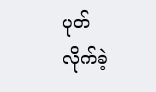ပုတ်လိုက်ခဲ့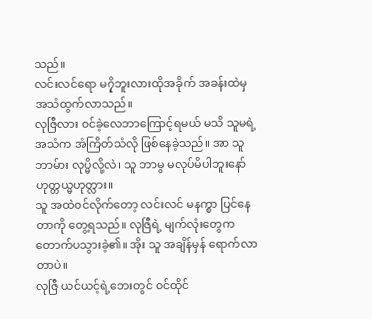သည်။
လင်းလင်ရော မ၇ှိဘူးလားထိုအခိုက် အခန်းထဲမှ အသံထွက်လာသည်။
လုဇြီလား ၀င်ခဲ့လေဘာကြောင့်ရမယ် မသိ သူမရဲ့အသံက အံကြိတ်သံလို ဖြစ်နေခဲ့သည်။ အာ သူ ဘာမ်ား လုပ္မိလို့လဲ၊ သူ ဘာမွ မလုပ်မိပါဘူးနော် ဟုတ္တယ္မဟုတ္လား။
သူ အထဲ၀င်လိုက်တော့ လင်းလင် မနက္စာ ပြင်နေတာကို တွေ့ရသည်။ လုဇြီရဲ့ မျက်လုံးတွေက တောက်ပသွားခဲ့၏။ အိုး သူ အချိန်မှန် ရောက်လာတာပဲ။
လုဇြီ ယင်ယင့်ရဲ့ဘေးတွင် ၀င်ထိုင်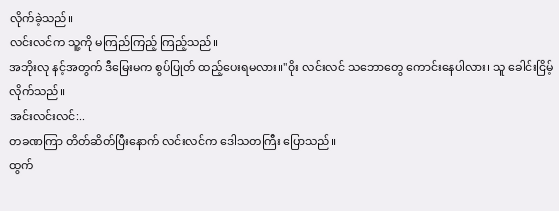လိုက်ခဲ့သည်။
လင်းလင်က သူ့ကို မကြည်ကြည့် ကြည့်သည်။
အဘိုးလု နင့်အတွက် ဒီမြေးမက စွပ်ပြုတ် ထည့်ပေးရမလား။"၀ိုး လင်းလင် သဘောတွေ ကောင်းနေပါလား၊ သူ ခေါင်းငြိမ့်လိုက်သည်။
အင်းလင်းလင်:..
တခဏကြာ တိတ်ဆိတ်ပြီးနောက် လင်းလင်က ဒေါသတကြီး ပြောသည်။
ထွက်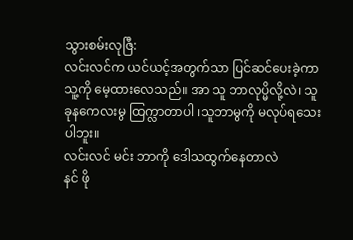သွားစမ်းလုဇြီ:
လင်းလင်က ယင်ယင့်အတွက်သာ ပြင်ဆင်ပေးခဲ့ကာ သူ့ကို မေ့ထားလေသည်။ အာ သူ ဘာလုပ္မိလို့လဲ၊ သူခုနကေလးမွ ထြက္လာတာပါ ၊သူဘာမွကို မလုပ်ရသေးပါဘူး။
လင်းလင် မင်း ဘာကို ဒေါသထွက်နေတာလဲ
နင် ဖို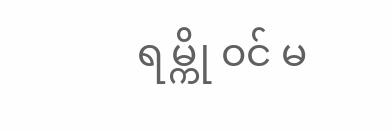ရမ္ကို ၀င် မ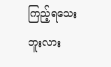ကြည့်ရသေးဘူးလား